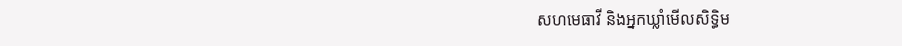សហមេធាវី និងអ្នកឃ្លាំមើលសិទ្ធិម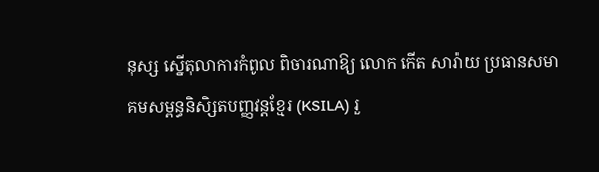នុស្ស ស្នើតុលាការកំពូល ពិចារណាឱ្យ លោក កើត សារ៉ាយ ប្រធានសមាគមសម្ពន្ធនិសិ្សតបញ្ញវន្តខ្មែរ (KSILA) រួ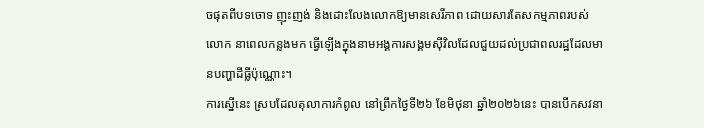ចផុតពីបទចោទ ញុះញង់ និងដោះលែងលោកឱ្យមានសេរីភាព ដោយសារតែសកម្មភាពរបស់លោក នាពេលកន្លងមក ធ្វើឡើងក្នុងនាមអង្គការសង្គមស៊ីវិលដែលជួយដល់ប្រជាពលរដ្ឋដែលមានបញ្ហាដីធ្លីប៉ុណ្ណោះ។
ការស្នើនេះ ស្របដែលតុលាការកំពូល នៅព្រឹកថ្ងៃទី២៦ ខែមិថុនា ឆ្នាំ២០២៦នេះ បានបើកសវនា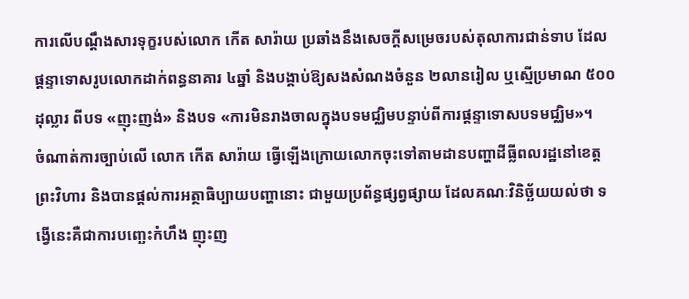ការលើបណ្តឹងសារទុក្ខរបស់លោក កើត សារ៉ាយ ប្រឆាំងនឹងសេចក្តីសម្រេចរបស់តុលាការជាន់ទាប ដែលផ្តន្ទាទោសរូបលោកដាក់ពន្ធនាគារ ៤ឆ្នាំ និងបង្គាប់ឱ្យសងសំណងចំនួន ២លានរៀល ឬស្មើប្រមាណ ៥០០ដុល្លារ ពីបទ «ញុះញង់» និងបទ «ការមិនរាងចាលក្នុងបទមជ្ឈិមបន្ទាប់ពីការផ្ដន្ទាទោសបទមជ្ឈិម»។
ចំណាត់ការច្បាប់លើ លោក កើត សារ៉ាយ ធ្វើឡើងក្រោយលោកចុះទៅតាមដានបញ្ហាដីធ្លីពលរដ្ឋនៅខេត្តព្រះវិហារ និងបានផ្ដល់ការអត្ថាធិប្បាយបញ្ហានោះ ជាមួយប្រព័ន្ធផ្សព្វផ្សាយ ដែលគណៈវិនិច្ឆ័យយល់ថា ទង្វើនេះគឺជាការបញ្ឆេះកំហឹង ញុះញ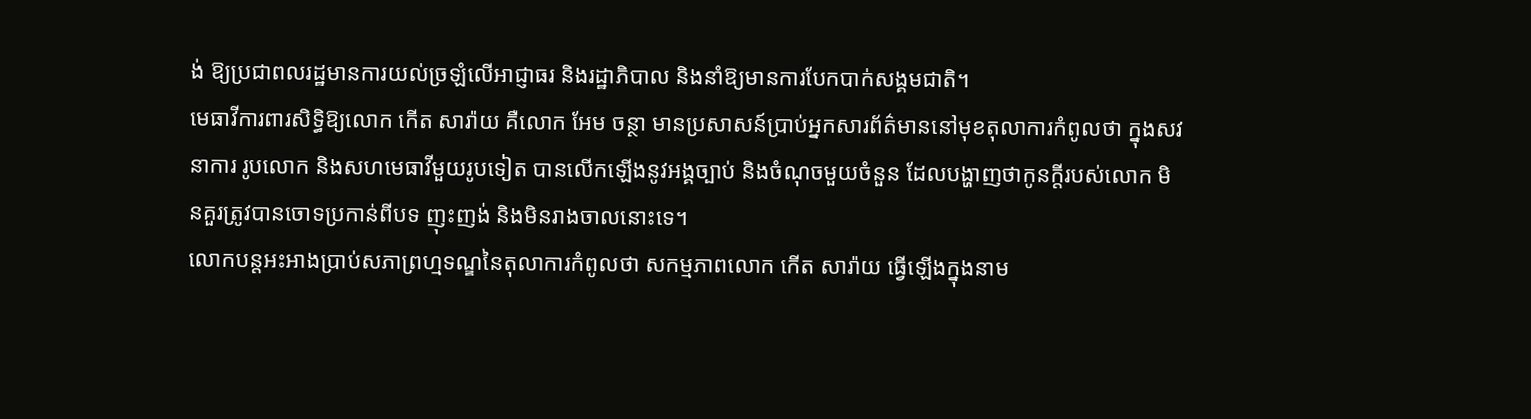ង់ ឱ្យប្រជាពលរដ្ឋមានការយល់ច្រឡំលើអាជ្ញាធរ និងរដ្ឋាភិបាល និងនាំឱ្យមានការបែកបាក់សង្គមជាតិ។
មេធាវីការពារសិទ្ធិឱ្យលោក កើត សារ៉ាយ គឺលោក អែម ចន្ថា មានប្រសាសន៍ប្រាប់អ្នកសារព័ត៌មាននៅមុខតុលាការកំពូលថា ក្នុងសវនាការ រូបលោក និងសហមេធាវីមួយរូបទៀត បានលើកឡើងនូវអង្គច្បាប់ និងចំណុចមួយចំនួន ដែលបង្ហាញថាកូនក្តីរបស់លោក មិនគួរត្រូវបានចោទប្រកាន់ពីបទ ញុះញង់ និងមិនរាងចាលនោះទេ។
លោកបន្តអះអាងប្រាប់សភាព្រហ្មទណ្ឌនៃតុលាការកំពូលថា សកម្មភាពលោក កើត សារ៉ាយ ធ្វើឡើងក្នុងនាម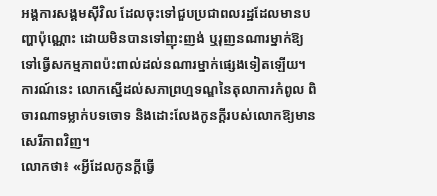អង្គការសង្គមស៊ីវិល ដែលចុះទៅជួបប្រជាពលរដ្ឋដែលមានបញ្ហាប៉ុណ្ណោះ ដោយមិនបានទៅញុះញង់ ឬរុញនណារម្នាក់ឱ្យទៅធ្វើសកម្មភាពប៉ះពាល់ដល់នណារម្នាក់ផ្សេងទៀតឡើយ។ ការណ៍នេះ លោកស្នើដល់សភាព្រហ្មទណ្ឌនៃតុលាការកំពូល ពិចារណាទម្លាក់បទចោទ និងដោះលែងកូនក្តីរបស់លោកឱ្យមានសេរីភាពវិញ។
លោកថា៖ «អ្វីដែលកូនក្តីធ្វើ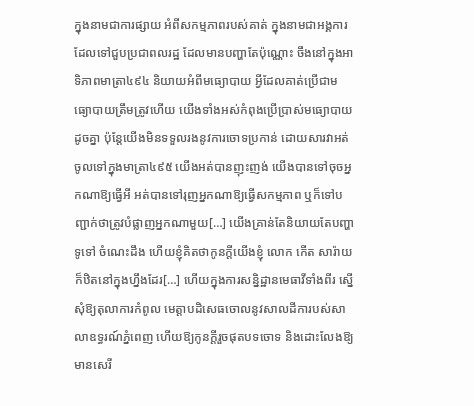ក្នុងនាមជាការផ្សាយ អំពីសកម្មភាពរបស់គាត់ ក្នុងនាមជាអង្គការដែលទៅជួបប្រជាពលរដ្ឋ ដែលមានបញ្ហាតែប៉ុណ្ណោះ ចឹងនៅក្នុងអាទិភាពមាត្រា៤៩៤ និយាយអំពីមធ្យោបាយ អ្វីដែលគាត់ប្រើជាមធ្យោបាយត្រឹមត្រូវហើយ យើងទាំងអស់កំពុងប្រើប្រាស់មធ្យោបាយដូចគ្នា ប៉ុន្តែយើងមិនទទួលរងនូវការចោទប្រកាន់ ដោយសារវាអត់ចូលទៅក្នុងមាត្រា៤៩៥ យើងអត់បានញុះញង់ យើងបានទៅចុចអ្នកណាឱ្យធ្វើអី អត់បានទៅរុញអ្នកណាឱ្យធ្វើសកម្មភាព ឬក៏ទៅបញ្ជាក់ថាត្រូវបំផ្លាញអ្នកណាមួយ[…] យើងគ្រាន់តែនិយាយតែបញ្ហាទូទៅ ចំណេះដឹង ហើយខ្ញុំគិតថាកូនក្តីយើងខ្ញុំ លោក កើត សារ៉ាយ ក៏ឋិតនៅក្នុងហ្នឹងដែរ[…] ហើយក្នុងការសន្និដ្ឋានមេធាវីទាំងពីរ ស្នើសុំឱ្យតុលាការកំពូល មេត្តាបដិសេធចោលនូវសាលដីការបស់សាលាឧទ្ធរណ៍ភ្នំពេញ ហើយឱ្យកូនក្តីរួចផុតបទចោទ និងដោះលែងឱ្យមានសេរី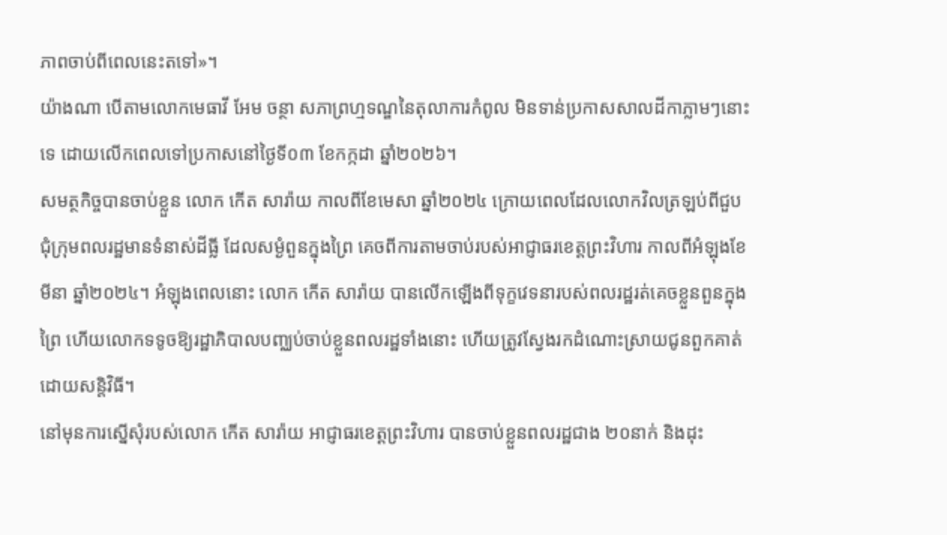ភាពចាប់ពីពេលនេះតទៅ»។
យ៉ាងណា បើតាមលោកមេធាវី អែម ចន្ថា សភាព្រហ្មទណ្ឌនៃតុលាការកំពូល មិនទាន់ប្រកាសសាលដីកាភ្លាមៗនោះទេ ដោយលើកពេលទៅប្រកាសនៅថ្ងៃទី០៣ ខែកក្កដា ឆ្នាំ២០២៦។
សមត្ថកិច្ចបានចាប់ខ្លួន លោក កើត សារ៉ាយ កាលពីខែមេសា ឆ្នាំ២០២៤ ក្រោយពេលដែលលោកវិលត្រឡប់ពីជួបជុំក្រុមពលរដ្ឋមានទំនាស់ដីធ្លី ដែលសម្ងំពួនក្នុងព្រៃ គេចពីការតាមចាប់របស់អាជ្ញាធរខេត្តព្រះវិហារ កាលពីអំឡុងខែមីនា ឆ្នាំ២០២៤។ អំឡុងពេលនោះ លោក កើត សារ៉ាយ បានលើកឡើងពីទុក្ខវេទនារបស់ពលរដ្ឋរត់គេចខ្លួនពួនក្នុងព្រៃ ហើយលោកទទូចឱ្យរដ្ឋាភិបាលបញ្ឈប់ចាប់ខ្លួនពលរដ្ឋទាំងនោះ ហើយត្រូវស្វែងរកដំណោះស្រាយជូនពួកគាត់ដោយសន្តិវិធី។
នៅមុនការស្នើសុំរបស់លោក កើត សារ៉ាយ អាជ្ញាធរខេត្តព្រះវិហារ បានចាប់ខ្លួនពលរដ្ឋជាង ២០នាក់ និងដុះ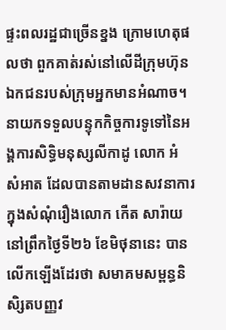ផ្ទះពលរដ្ឋជាច្រើនខ្នង ក្រោមហេតុផលថា ពួកគាត់រស់នៅលើដីក្រុមហ៊ុនឯកជនរបស់ក្រុមអ្នកមានអំណាច។
នាយកទទួលបន្ទុកកិច្ចការទូទៅនៃអង្គការសិទ្ធិមនុស្សលីកាដូ លោក អំ សំអាត ដែលបានតាមដានសវនាការក្នុងសំណុំរឿងលោក កើត សារ៉ាយ នៅព្រឹកថ្ងៃទី២៦ ខែមិថុនានេះ បានលើកឡើងដែរថា សមាគមសម្ពន្ធនិសិ្សតបញ្ញវ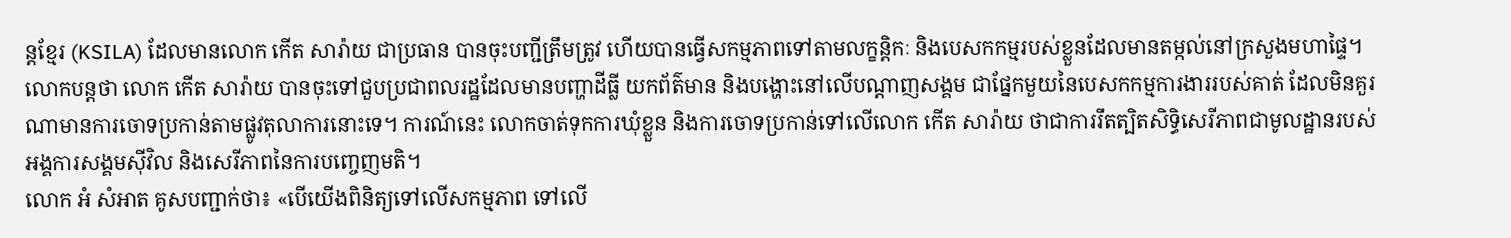ន្តខ្មែរ (KSILA) ដែលមានលោក កើត សារ៉ាយ ជាប្រធាន បានចុះបញ្ជីត្រឹមត្រូវ ហើយបានធ្វើសកម្មភាពទៅតាមលក្ខន្តិកៈ និងបេសកកម្មរបស់ខ្លួនដែលមានតម្កល់នៅក្រសួងមហាផ្ទៃ។
លោកបន្តថា លោក កើត សារ៉ាយ បានចុះទៅជួបប្រជាពលរដ្ឋដែលមានបញ្ហាដីធ្លី យកព័ត៌មាន និងបង្ហោះនៅលើបណ្តាញសង្គម ជាផ្នែកមួយនៃបេសកកម្មការងាររបស់គាត់ ដែលមិនគួរណាមានការចោទប្រកាន់តាមផ្លូវតុលាការនោះទេ។ ការណ៍នេះ លោកចាត់ទុកការឃុំខ្លួន និងការចោទប្រកាន់ទៅលើលោក កើត សារ៉ាយ ថាជាការរឹតត្បិតសិទ្ធិសេរីភាពជាមូលដ្ឋានរបស់អង្គការសង្គមស៊ីវិល និងសេរីភាពនៃការបញ្ចេញមតិ។
លោក អំ សំអាត គូសបញ្ជាក់ថា៖ «បើយើងពិនិត្យទៅលើសកម្មភាព ទៅលើ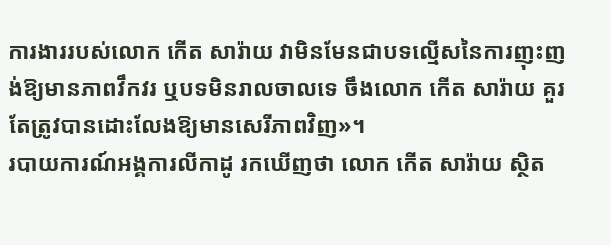ការងាររបស់លោក កើត សារ៉ាយ វាមិនមែនជាបទល្មើសនៃការញុះញង់ឱ្យមានភាពវឹកវរ ឬបទមិនរាលចាលទេ ចឹងលោក កើត សារ៉ាយ គួរតែត្រូវបានដោះលែងឱ្យមានសេរីភាពវិញ»។
របាយការណ៍អង្គការលីកាដូ រកឃើញថា លោក កើត សារ៉ាយ ស្ថិត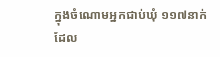ក្នុងចំណោមអ្នកជាប់ឃុំ ១១៧នាក់ ដែល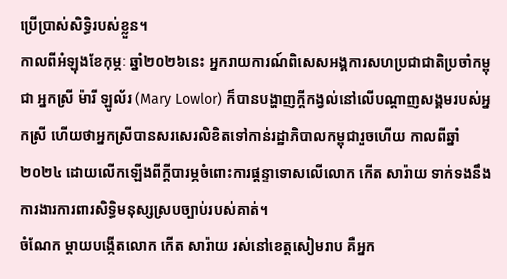ប្រើប្រាស់សិទ្ធិរបស់ខ្លួន។
កាលពីអំឡុងខែកុម្ភៈ ឆ្នាំ២០២៦នេះ អ្នករាយការណ៍ពិសេសអង្គការសហប្រជាជាតិប្រចាំកម្ពុជា អ្នកស្រី ម៉ារី ឡូល័រ (Mary Lowlor) ក៏បានបង្ហាញក្តីកង្វល់នៅលើបណ្តាញសង្គមរបស់អ្នកស្រី ហើយថាអ្នកស្រីបានសរសេរលិខិតទៅកាន់រដ្ឋាភិបាលកម្ពុជារួចហើយ កាលពីឆ្នាំ២០២៤ ដោយលើកឡើងពីក្តីបារម្ភចំពោះការផ្ដន្ទាទោសលើលោក កើត សារ៉ាយ ទាក់ទងនឹងការងារការពារសិទ្ធិមនុស្សស្របច្បាប់របស់គាត់។
ចំណែក ម្តាយបង្កើតលោក កើត សារ៉ាយ រស់នៅខេត្តសៀមរាប គឺអ្នក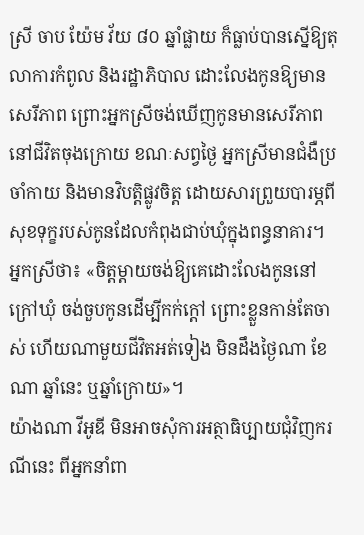ស្រី ចាប យ៉ែម វ័យ ៨០ ឆ្នាំផ្លាយ ក៏ធ្លាប់បានស្នើឱ្យតុលាការកំពូល និងរដ្ឋាភិបាល ដោះលែងកូនឱ្យមានសេរីភាព ព្រោះអ្នកស្រីចង់ឃើញកូនមានសេរីភាពនៅជីវិតចុងក្រោយ ខណៈសព្វថ្ងៃ អ្នកស្រីមានជំងឺប្រចាំកាយ និងមានវិបត្តិផ្លូវចិត្ត ដោយសារព្រួយបារម្ភពីសុខទុក្ខរបស់កូនដែលកំពុងជាប់ឃុំក្នុងពន្ធនាគារ។
អ្នកស្រីថា៖ «ចិត្តម្តាយចង់ឱ្យគេដោះលែងកូននៅក្រៅឃុំ ចង់ចួបកូនដើម្បីកក់ក្តៅ ព្រោះខ្លួនកាន់តែចាស់ ហើយណាមួយជីវិតអត់ទៀង មិនដឹងថ្ងៃណា ខែណា ឆ្នាំនេះ ឬឆ្នាំក្រោយ»។
យ៉ាងណា វីអូឌី មិនអាចសុំការអត្ថាធិប្បាយជុំវិញករណីនេះ ពីអ្នកនាំពា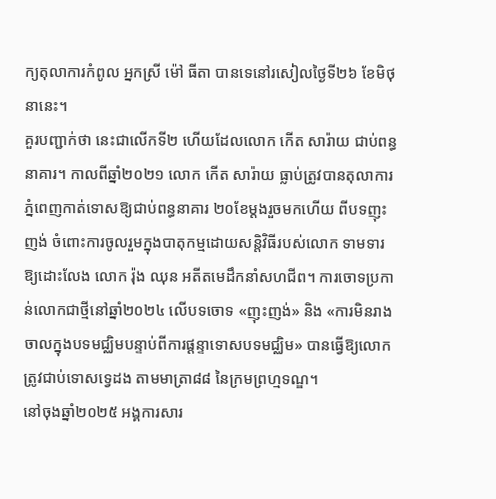ក្យតុលាការកំពូល អ្នកស្រី ម៉ៅ ធីតា បានទេនៅរសៀលថ្ងៃទី២៦ ខែមិថុនានេះ។
គួរបញ្ជាក់ថា នេះជាលើកទី២ ហើយដែលលោក កើត សារ៉ាយ ជាប់ពន្ធនាគារ។ កាលពីឆ្នាំ២០២១ លោក កើត សារ៉ាយ ធ្លាប់ត្រូវបានតុលាការភ្នំពេញកាត់ទោសឱ្យជាប់ពន្ធនាគារ ២០ខែម្ដងរួចមកហើយ ពីបទញុះញង់ ចំពោះការចូលរួមក្នុងបាតុកម្មដោយសន្តិវិធីរបស់លោក ទាមទារឱ្យដោះលែង លោក រ៉ុង ឈុន អតីតមេដឹកនាំសហជីព។ ការចោទប្រកាន់លោកជាថ្មីនៅឆ្នាំ២០២៤ លើបទចោទ «ញុះញង់» និង «ការមិនរាងចាលក្នុងបទមជ្ឈិមបន្ទាប់ពីការផ្ដន្ទាទោសបទមជ្ឈិម» បានធ្វើឱ្យលោកត្រូវជាប់ទោសទ្វេដង តាមមាត្រា៨៨ នៃក្រមព្រហ្មទណ្ឌ។
នៅចុងឆ្នាំ២០២៥ អង្គការសារ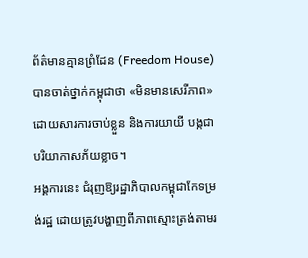ព័ត៌មានគ្មានព្រំដែន (Freedom House) បានចាត់ថ្នាក់កម្ពុជាថា «មិនមានសេរីភាព» ដោយសារការចាប់ខ្លួន និងការយាយី បង្កជាបរិយាកាសភ័យខ្លាច។
អង្គការនេះ ជំរុញឱ្យរដ្ឋាភិបាលកម្ពុជាកែទម្រង់រដ្ឋ ដោយត្រូវបង្ហាញពីភាពស្មោះត្រង់តាមរ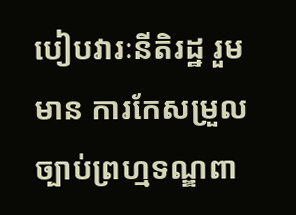បៀបវារៈនីតិរដ្ឋ រួមមាន ការកែសម្រួលច្បាប់ព្រហ្មទណ្ឌពា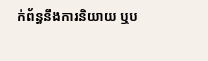ក់ព័ន្ធនឹងការនិយាយ ឬប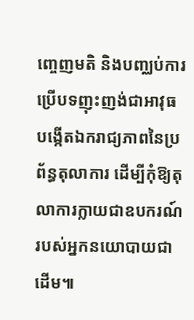ញ្ចេញមតិ និងបញ្ឈប់ការប្រើបទញុះញង់ជាអាវុធ បង្កើតឯករាជ្យភាពនៃប្រព័ន្ធតុលាការ ដើម្បីកុំឱ្យតុលាការក្លាយជាឧបករណ៍របស់អ្នកនយោបាយជាដើម៕